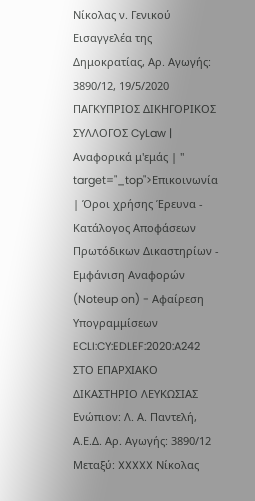Νίκολας ν. Γενικού Εισαγγελέα της Δημοκρατίας, Αρ. Αγωγής: 3890/12, 19/5/2020 ΠΑΓΚΥΠΡΙΟΣ ΔΙΚΗΓΟΡΙΚΟΣ ΣΥΛΛΟΓΟΣ CyLaw | Αναφορικά μ'εμάς | " target="_top">Επικοινωνία | Όροι χρήσης Έρευνα - Κατάλογος Αποφάσεων Πρωτόδικων Δικαστηρίων - Εμφάνιση Αναφορών (Noteup on) - Αφαίρεση Υπογραμμίσεων ECLI:CY:EDLEF:2020:A242 ΣΤΟ ΕΠΑΡΧΙΑΚΟ ΔΙΚΑΣΤΗΡΙΟ ΛΕΥΚΩΣΙΑΣ Ενώπιον: Λ. Α. Παντελή, Α.Ε.Δ. Αρ. Αγωγής: 3890/12 Μεταξύ: XXXXX Νίκολας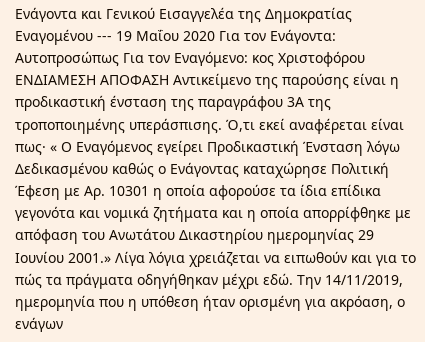Ενάγοντα και Γενικού Εισαγγελέα της Δημοκρατίας Εναγομένου --- 19 Μαΐου 2020 Για τον Ενάγοντα: Αυτοπροσώπως Για τον Εναγόμενο: κος Χριστοφόρου ΕΝΔΙΑΜΕΣΗ ΑΠΟΦΑΣΗ Αντικείμενο της παρούσης είναι η προδικαστική ένσταση της παραγράφου 3Α της τροποποιημένης υπεράσπισης. Ό,τι εκεί αναφέρεται είναι πως· « Ο Εναγόμενος εγείρει Προδικαστική Ένσταση λόγω Δεδικασμένου καθώς ο Ενάγοντας καταχώρησε Πολιτική Έφεση με Αρ. 10301 η οποία αφορούσε τα ίδια επίδικα γεγονότα και νομικά ζητήματα και η οποία απορρίφθηκε με απόφαση του Ανωτάτου Δικαστηρίου ημερομηνίας 29 Ιουνίου 2001.» Λίγα λόγια χρειάζεται να ειπωθούν και για το πώς τα πράγματα οδηγήθηκαν μέχρι εδώ. Την 14/11/2019, ημερομηνία που η υπόθεση ήταν ορισμένη για ακρόαση, ο ενάγων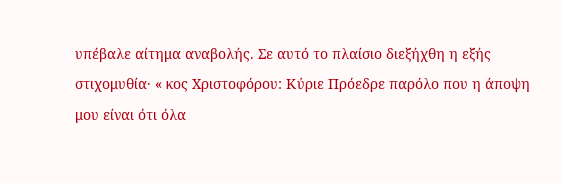υπέβαλε αίτημα αναβολής. Σε αυτό το πλαίσιο διεξήχθη η εξής στιχομυθία· « κος Χριστοφόρου: Κύριε Πρόεδρε παρόλο που η άποψη μου είναι ότι όλα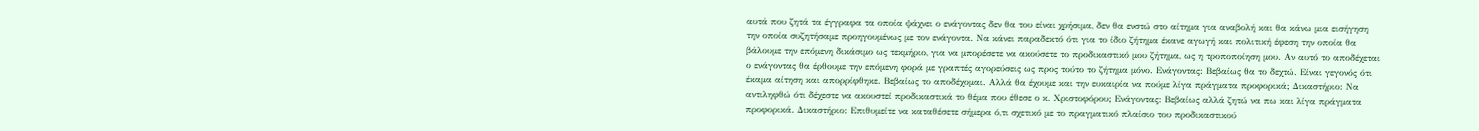αυτά που ζητά τα έγγραφα τα οποία ψάχνει ο ενάγοντας δεν θα του είναι χρήσιμα, δεν θα ενστώ στο αίτημα για αναβολή και θα κάνω μια εισήγηση την οποία συζητήσαμε προηγουμένως με τον ενάγοντα. Να κάνει παραδεκτό ότι για το ίδιο ζήτημα έκανε αγωγή και πολιτική έφεση την οποία θα βάλουμε την επόμενη δικάσιμο ως τεκμήριο, για να μπορέσετε να ακούσετε το προδικαστικό μου ζήτημα, ως η τροποποίηση μου. Αν αυτό το αποδέχεται ο ενάγοντας θα έρθουμε την επόμενη φορά με γραπτές αγορεύσεις ως προς τούτο το ζήτημα μόνο. Ενάγοντας: Βεβαίως θα το δεχτώ. Είναι γεγονός ότι έκαμα αίτηση και απορρίφθηκε. Βεβαίως το αποδέχομαι. Αλλά θα έχουμε και την ευκαιρία να πούμε λίγα πράγματα προφορικά; Δικαστήριο: Να αντιληφθώ ότι δέχεστε να ακουστεί προδικαστικά το θέμα που έθεσε ο κ. Χριστοφόρου; Ενάγοντας: Βεβαίως αλλά ζητώ να πω και λίγα πράγματα προφορικά. Δικαστήριο: Επιθυμείτε να καταθέσετε σήμερα ό,τι σχετικό με το πραγματικό πλαίσιο του προδικαστικού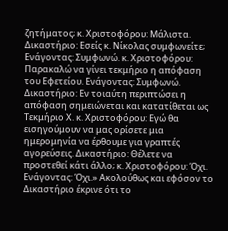ζητήματος; κ. Χριστοφόρου: Μάλιστα. Δικαστήριο: Εσείς κ. Νίκολας συμφωνείτε; Ενάγοντας: Συμφωνώ. κ. Χριστοφόρου: Παρακαλώ να γίνει τεκμήριο η απόφαση του Εφετείου. Ενάγοντας: Συμφωνώ. Δικαστήριο: Εν τοιαύτη περιπτώσει η απόφαση σημειώνεται και κατατίθεται ως Τεκμήριο Χ. κ. Χριστοφόρου: Εγώ θα εισηγούμουν να μας ορίσετε μια ημερομηνία να έρθουμε για γραπτές αγορεύσεις. Δικαστήριο: Θέλετε να προστεθεί κάτι άλλο; κ. Χριστοφόρου: Όχι. Ενάγοντας: Όχι.» Ακολούθως και εφόσον το Δικαστήριο έκρινε ότι το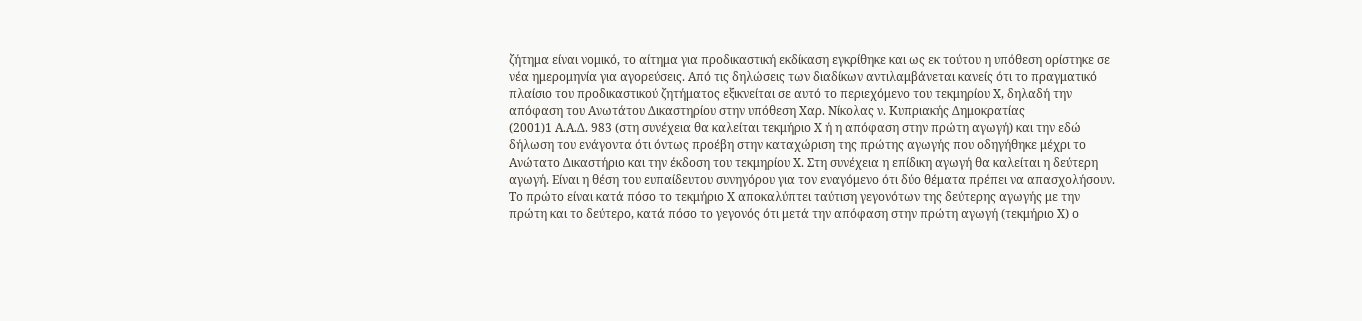ζήτημα είναι νομικό, το αίτημα για προδικαστική εκδίκαση εγκρίθηκε και ως εκ τούτου η υπόθεση ορίστηκε σε νέα ημερομηνία για αγορεύσεις. Από τις δηλώσεις των διαδίκων αντιλαμβάνεται κανείς ότι το πραγματικό πλαίσιο του προδικαστικού ζητήματος εξικνείται σε αυτό το περιεχόμενο του τεκμηρίου Χ, δηλαδή την απόφαση του Ανωτάτου Δικαστηρίου στην υπόθεση Χαρ. Νίκολας ν. Κυπριακής Δημοκρατίας
(2001)1 Α.Α.Δ. 983 (στη συνέχεια θα καλείται τεκμήριο Χ ή η απόφαση στην πρώτη αγωγή) και την εδώ δήλωση του ενάγοντα ότι όντως προέβη στην καταχώριση της πρώτης αγωγής που οδηγήθηκε μέχρι το Ανώτατο Δικαστήριο και την έκδοση του τεκμηρίου Χ. Στη συνέχεια η επίδικη αγωγή θα καλείται η δεύτερη αγωγή. Είναι η θέση του ευπαίδευτου συνηγόρου για τον εναγόμενο ότι δύο θέματα πρέπει να απασχολήσουν. Το πρώτο είναι κατά πόσο το τεκμήριο Χ αποκαλύπτει ταύτιση γεγονότων της δεύτερης αγωγής με την πρώτη και το δεύτερο, κατά πόσο το γεγονός ότι μετά την απόφαση στην πρώτη αγωγή (τεκμήριο Χ) ο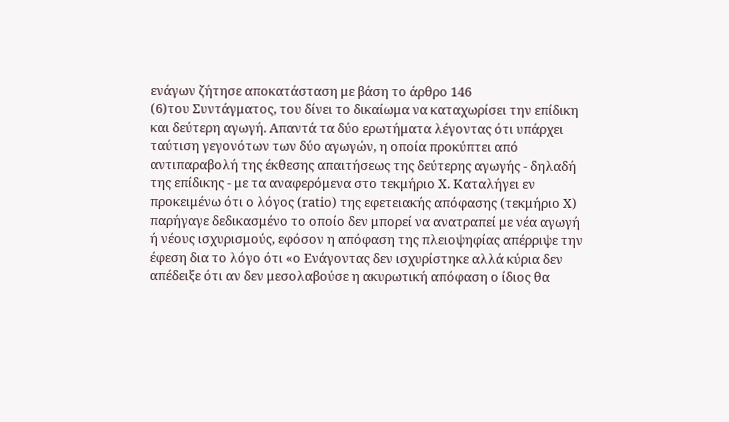ενάγων ζήτησε αποκατάσταση με βάση το άρθρο 146
(6)του Συντάγματος, του δίνει το δικαίωμα να καταχωρίσει την επίδικη και δεύτερη αγωγή. Απαντά τα δύο ερωτήματα λέγοντας ότι υπάρχει ταύτιση γεγονότων των δύο αγωγών, η οποία προκύπτει από αντιπαραβολή της έκθεσης απαιτήσεως της δεύτερης αγωγής - δηλαδή της επίδικης - με τα αναφερόμενα στο τεκμήριο Χ. Καταλήγει εν προκειμένω ότι ο λόγος (ratio) της εφετειακής απόφασης (τεκμήριο Χ) παρήγαγε δεδικασμένο το οποίο δεν μπορεί να ανατραπεί με νέα αγωγή ή νέους ισχυρισμούς, εφόσον η απόφαση της πλειοψηφίας απέρριψε την έφεση δια το λόγο ότι «ο Ενάγοντας δεν ισχυρίστηκε αλλά κύρια δεν απέδειξε ότι αν δεν μεσολαβούσε η ακυρωτική απόφαση ο ίδιος θα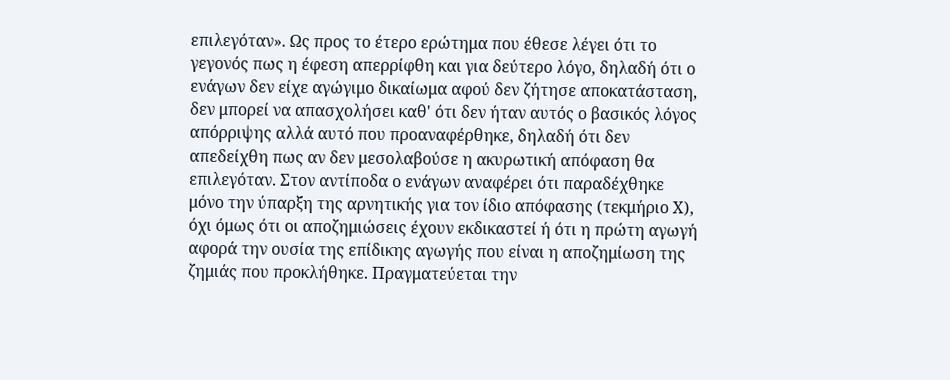επιλεγόταν». Ως προς το έτερο ερώτημα που έθεσε λέγει ότι το γεγονός πως η έφεση απερρίφθη και για δεύτερο λόγο, δηλαδή ότι ο ενάγων δεν είχε αγώγιμο δικαίωμα αφού δεν ζήτησε αποκατάσταση, δεν μπορεί να απασχολήσει καθ' ότι δεν ήταν αυτός ο βασικός λόγος απόρριψης αλλά αυτό που προαναφέρθηκε, δηλαδή ότι δεν απεδείχθη πως αν δεν μεσολαβούσε η ακυρωτική απόφαση θα επιλεγόταν. Στον αντίποδα ο ενάγων αναφέρει ότι παραδέχθηκε μόνο την ύπαρξη της αρνητικής για τον ίδιο απόφασης (τεκμήριο Χ), όχι όμως ότι οι αποζημιώσεις έχουν εκδικαστεί ή ότι η πρώτη αγωγή αφορά την ουσία της επίδικης αγωγής που είναι η αποζημίωση της ζημιάς που προκλήθηκε. Πραγματεύεται την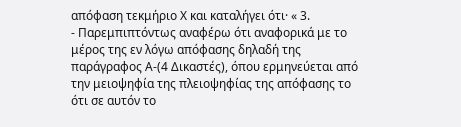απόφαση τεκμήριο Χ και καταλήγει ότι· « 3.
- Παρεμπιπτόντως αναφέρω ότι αναφορικά με το μέρος της εν λόγω απόφασης δηλαδή της παράγραφος Α-(4 Δικαστές), όπου ερμηνεύεται από την μειοψηφία της πλειοψηφίας της απόφασης το ότι σε αυτόν το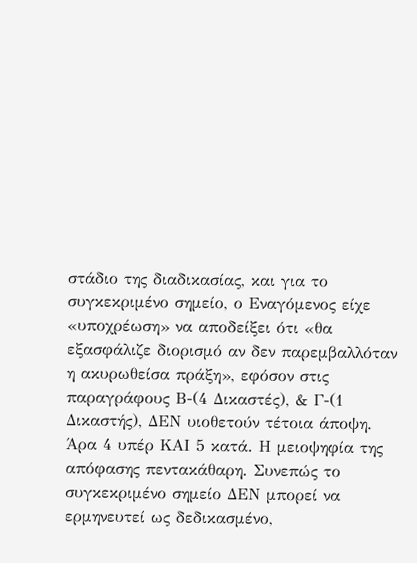στάδιο της διαδικασίας, και για το συγκεκριμένο σημείο, ο Εναγόμενος είχε «υποχρέωση» να αποδείξει ότι «θα εξασφάλιζε διορισμό αν δεν παρεμβαλλόταν η ακυρωθείσα πράξη», εφόσον στις παραγράφους Β-(4 Δικαστές), & Γ-(1 Δικαστής), ΔΕΝ υιοθετούν τέτοια άποψη. Άρα 4 υπέρ ΚΑΙ 5 κατά. Η μειοψηφία της απόφασης πεντακάθαρη. Συνεπώς το συγκεκριμένο σημείο ΔΕΝ μπορεί να ερμηνευτεί ως δεδικασμένο,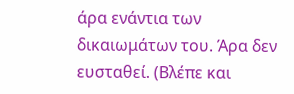άρα ενάντια των δικαιωμάτων του. Άρα δεν ευσταθεί. (Βλέπε και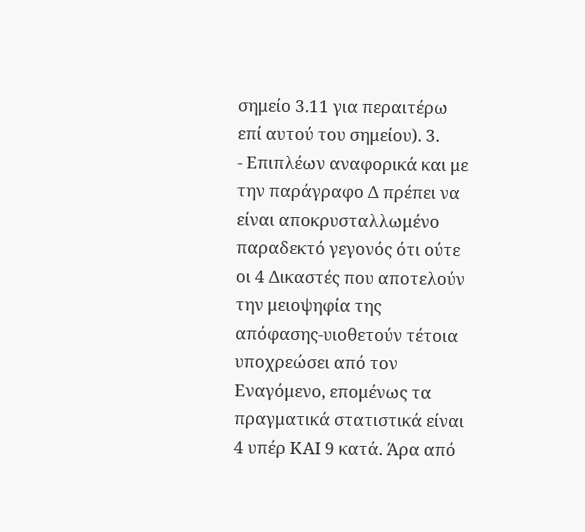σημείο 3.11 για περαιτέρω επί αυτού του σημείου). 3.
- Επιπλέων αναφορικά και με την παράγραφο Δ πρέπει να είναι αποκρυσταλλωμένο παραδεκτό γεγονός ότι ούτε οι 4 Δικαστές που αποτελούν την μειοψηφία της απόφασης-υιοθετούν τέτοια υποχρεώσει από τον Εναγόμενο, επομένως τα πραγματικά στατιστικά είναι 4 υπέρ ΚΑΙ 9 κατά. Άρα από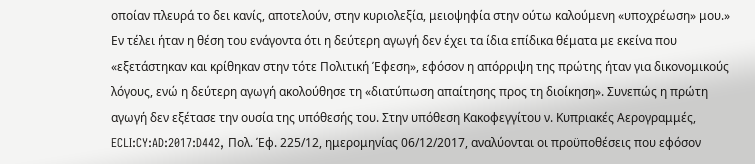οποίαν πλευρά το δει κανίς, αποτελούν, στην κυριολεξία, μειοψηφία στην ούτω καλούμενη «υποχρέωση» μου.» Εν τέλει ήταν η θέση του ενάγοντα ότι η δεύτερη αγωγή δεν έχει τα ίδια επίδικα θέματα με εκείνα που «εξετάστηκαν και κρίθηκαν στην τότε Πολιτική Έφεση», εφόσον η απόρριψη της πρώτης ήταν για δικονομικούς λόγους, ενώ η δεύτερη αγωγή ακολούθησε τη «διατύπωση απαίτησης προς τη διοίκηση». Συνεπώς η πρώτη αγωγή δεν εξέτασε την ουσία της υπόθεσής του. Στην υπόθεση Κακοφεγγίτου ν. Κυπριακές Αερογραμμές, ECLI:CY:AD:2017:D442, Πολ. Έφ. 225/12, ημερομηνίας 06/12/2017, αναλύονται οι προϋποθέσεις που εφόσον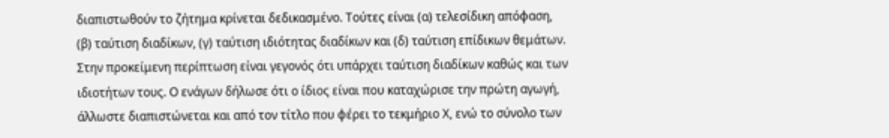διαπιστωθούν το ζήτημα κρίνεται δεδικασμένο. Τούτες είναι (α) τελεσίδικη απόφαση, (β) ταύτιση διαδίκων, (γ) ταύτιση ιδιότητας διαδίκων και (δ) ταύτιση επίδικων θεμάτων. Στην προκείμενη περίπτωση είναι γεγονός ότι υπάρχει ταύτιση διαδίκων καθώς και των ιδιοτήτων τους. Ο ενάγων δήλωσε ότι ο ίδιος είναι που καταχώρισε την πρώτη αγωγή, άλλωστε διαπιστώνεται και από τον τίτλο που φέρει το τεκμήριο Χ, ενώ το σύνολο των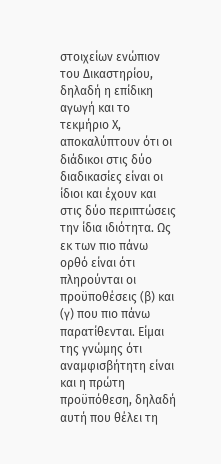στοιχείων ενώπιον του Δικαστηρίου, δηλαδή η επίδικη αγωγή και το τεκμήριο Χ, αποκαλύπτουν ότι οι διάδικοι στις δύο διαδικασίες είναι οι ίδιοι και έχουν και στις δύο περιπτώσεις την ίδια ιδιότητα. Ως εκ των πιο πάνω ορθό είναι ότι πληρούνται οι προϋποθέσεις (β) και (γ) που πιο πάνω παρατίθενται. Είμαι της γνώμης ότι αναμφισβήτητη είναι και η πρώτη προϋπόθεση, δηλαδή αυτή που θέλει τη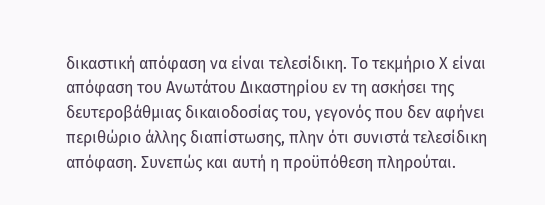δικαστική απόφαση να είναι τελεσίδικη. Το τεκμήριο Χ είναι απόφαση του Ανωτάτου Δικαστηρίου εν τη ασκήσει της δευτεροβάθμιας δικαιοδοσίας του, γεγονός που δεν αφήνει περιθώριο άλλης διαπίστωσης, πλην ότι συνιστά τελεσίδικη απόφαση. Συνεπώς και αυτή η προϋπόθεση πληρούται.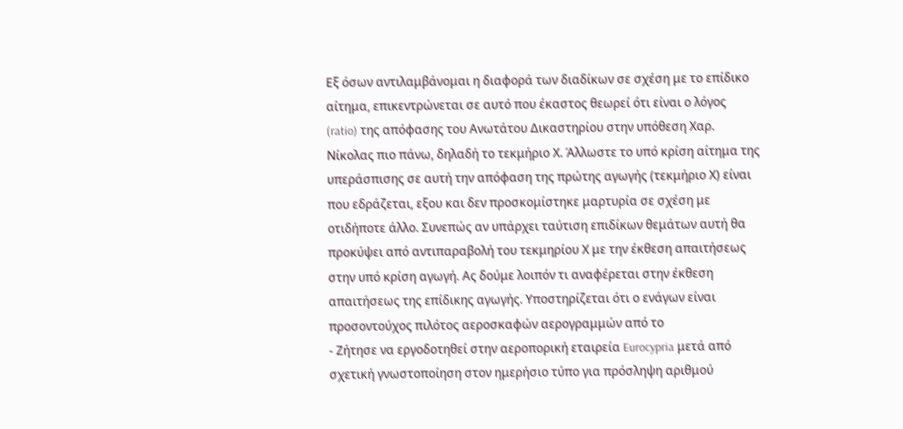Εξ όσων αντιλαμβάνομαι η διαφορά των διαδίκων σε σχέση με το επίδικο αίτημα, επικεντρώνεται σε αυτό που έκαστος θεωρεί ότι είναι ο λόγος (ratio) της απόφασης του Ανωτάτου Δικαστηρίου στην υπόθεση Χαρ. Νίκολας πιο πάνω, δηλαδή το τεκμήριο Χ. Άλλωστε το υπό κρίση αίτημα της υπεράσπισης σε αυτή την απόφαση της πρώτης αγωγής (τεκμήριο Χ) είναι που εδράζεται, εξου και δεν προσκομίστηκε μαρτυρία σε σχέση με οτιδήποτε άλλο. Συνεπώς αν υπάρχει ταύτιση επιδίκων θεμάτων αυτή θα προκύψει από αντιπαραβολή του τεκμηρίου Χ με την έκθεση απαιτήσεως στην υπό κρίση αγωγή. Ας δούμε λοιπόν τι αναφέρεται στην έκθεση απαιτήσεως της επίδικης αγωγής. Υποστηρίζεται ότι ο ενάγων είναι προσοντούχος πιλότος αεροσκαφών αερογραμμών από το
- Ζήτησε να εργοδοτηθεί στην αεροπορική εταιρεία Eurocypria μετά από σχετική γνωστοποίηση στον ημερήσιο τύπο για πρόσληψη αριθμού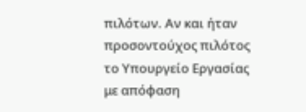πιλότων. Αν και ήταν προσοντούχος πιλότος το Υπουργείο Εργασίας με απόφαση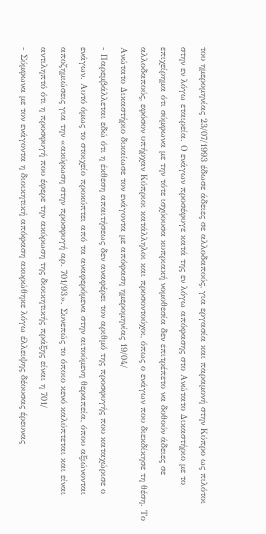του ημερομηνίας 23/07/1993 έδωσε άδειες σε αλλοδαπούς, για εργασία και παραμονή στην Κύπρο ως πιλότοι στην εν λόγω εταιρεία. Ο ενάγων προσέφυγε κατά της εν λόγω απόφασης στο Ανώτατο Δικαστήριο με το επιχείρημα ότι σύμφωνα με την τότε ισχύουσα κυπριακή νομοθεσία δεν επιτρέπετο να δοθούν άδειες σε αλλοδαπούς, εφόσον υπήρχαν Κύπριοι κατάλληλοι και προσοντούχοι, όπως ο ενάγων που διεκδίκησε τη θέση. Το Ανώτατο Δικαστήριο δικαίωσε τον ενάγοντα με απόφαση ημερομηνίας 19/04/
- Παρεμβάλλεται εδώ ότι η έκθεση απαιτήσεως δεν αναφέρει τον αριθμό της προσφυγής που καταχώρισε ο ενάγων. Αυτό όμως το στοιχείο προκύπτει από τα αναφερόμενα στην αιτούμενη θεραπεία, όπου αξιώνονται αποζημιώσεις για την «ακύρωση στην προσφυγή αρ. 701/93». Συνεπώς το όποιο κενό καλύπτεται και είναι αντιληπτό ότι η προσφυγή που έφερε την ακύρωση της διοικητικής πράξης είναι η 701/
- Σύμφωνα με τον ενάγοντα η διοικητική απόφαση ακυρώθηκε λόγω έλλειψης δέουσας έρευνας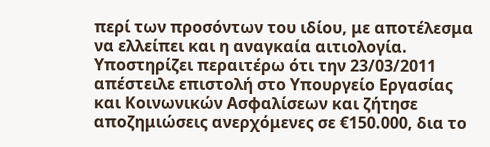περί των προσόντων του ιδίου, με αποτέλεσμα να ελλείπει και η αναγκαία αιτιολογία. Υποστηρίζει περαιτέρω ότι την 23/03/2011 απέστειλε επιστολή στο Υπουργείο Εργασίας και Κοινωνικών Ασφαλίσεων και ζήτησε αποζημιώσεις ανερχόμενες σε €150.000, δια το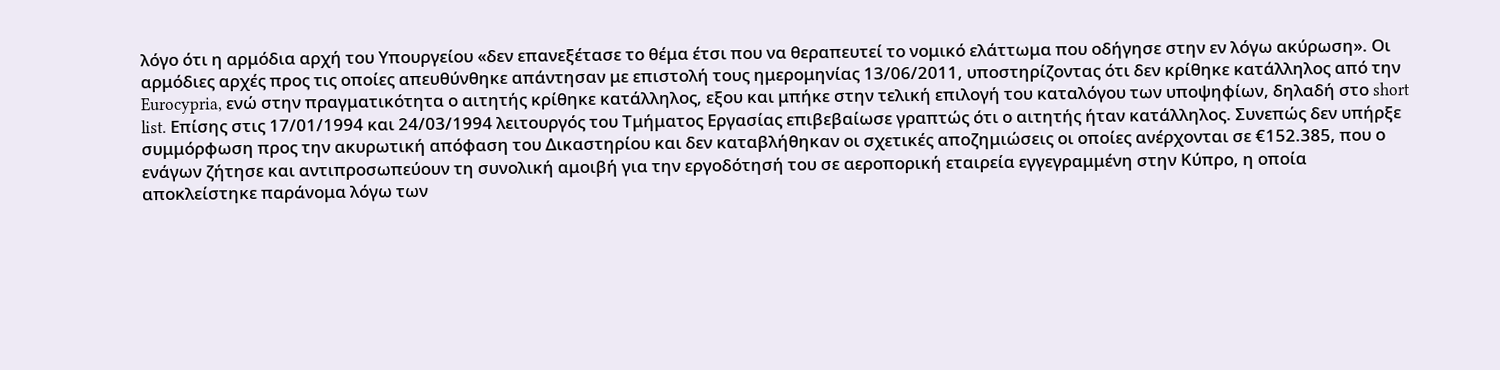λόγο ότι η αρμόδια αρχή του Υπουργείου «δεν επανεξέτασε το θέμα έτσι που να θεραπευτεί το νομικό ελάττωμα που οδήγησε στην εν λόγω ακύρωση». Οι αρμόδιες αρχές προς τις οποίες απευθύνθηκε απάντησαν με επιστολή τους ημερομηνίας 13/06/2011, υποστηρίζοντας ότι δεν κρίθηκε κατάλληλος από την Eurocypria, ενώ στην πραγματικότητα ο αιτητής κρίθηκε κατάλληλος, εξου και μπήκε στην τελική επιλογή του καταλόγου των υποψηφίων, δηλαδή στο short list. Επίσης στις 17/01/1994 και 24/03/1994 λειτουργός του Τμήματος Εργασίας επιβεβαίωσε γραπτώς ότι ο αιτητής ήταν κατάλληλος. Συνεπώς δεν υπήρξε συμμόρφωση προς την ακυρωτική απόφαση του Δικαστηρίου και δεν καταβλήθηκαν οι σχετικές αποζημιώσεις οι οποίες ανέρχονται σε €152.385, που ο ενάγων ζήτησε και αντιπροσωπεύουν τη συνολική αμοιβή για την εργοδότησή του σε αεροπορική εταιρεία εγγεγραμμένη στην Κύπρο, η οποία αποκλείστηκε παράνομα λόγω των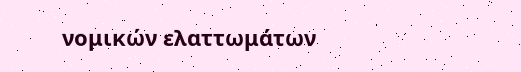νομικών ελαττωμάτων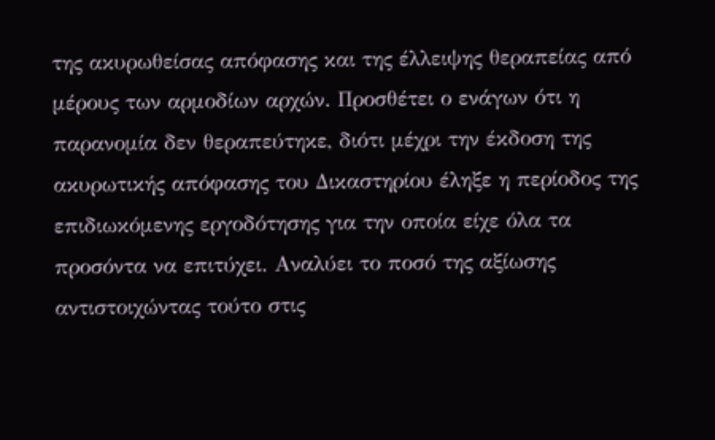της ακυρωθείσας απόφασης και της έλλειψης θεραπείας από μέρους των αρμοδίων αρχών. Προσθέτει ο ενάγων ότι η παρανομία δεν θεραπεύτηκε, διότι μέχρι την έκδοση της ακυρωτικής απόφασης του Δικαστηρίου έληξε η περίοδος της επιδιωκόμενης εργοδότησης για την οποία είχε όλα τα προσόντα να επιτύχει. Αναλύει το ποσό της αξίωσης αντιστοιχώντας τούτο στις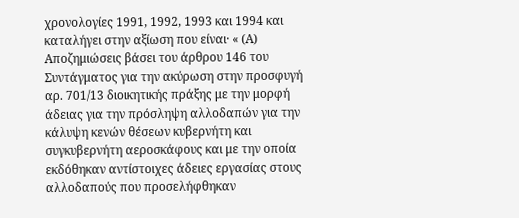χρονολογίες 1991, 1992, 1993 και 1994 και καταλήγει στην αξίωση που είναι· « (Α) Αποζημιώσεις βάσει του άρθρου 146 του Συντάγματος για την ακύρωση στην προσφυγή αρ. 701/13 διοικητικής πράξης με την μορφή άδειας για την πρόσληψη αλλοδαπών για την κάλυψη κενών θέσεων κυβερνήτη και συγκυβερνήτη αεροσκάφους και με την οποία εκδόθηκαν αντίστοιχες άδειες εργασίας στους αλλοδαπούς που προσελήφθηκαν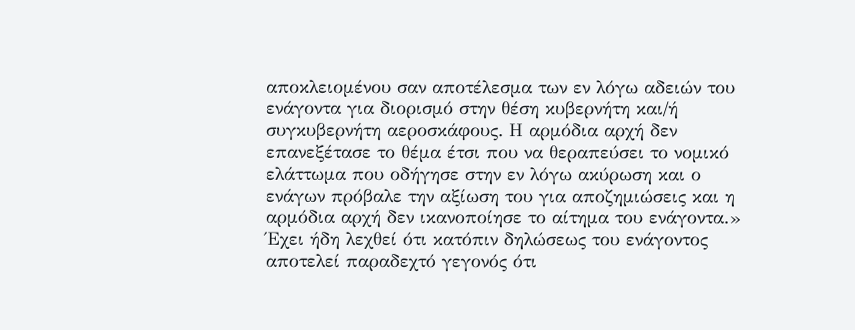αποκλειομένου σαν αποτέλεσμα των εν λόγω αδειών του ενάγοντα για διορισμό στην θέση κυβερνήτη και/ή συγκυβερνήτη αεροσκάφους. Η αρμόδια αρχή δεν επανεξέτασε το θέμα έτσι που να θεραπεύσει το νομικό ελάττωμα που οδήγησε στην εν λόγω ακύρωση και ο ενάγων πρόβαλε την αξίωση του για αποζημιώσεις και η αρμόδια αρχή δεν ικανοποίησε το αίτημα του ενάγοντα.» Έχει ήδη λεχθεί ότι κατόπιν δηλώσεως του ενάγοντος αποτελεί παραδεχτό γεγονός ότι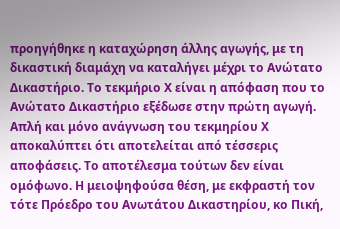προηγήθηκε η καταχώρηση άλλης αγωγής, με τη δικαστική διαμάχη να καταλήγει μέχρι το Ανώτατο Δικαστήριο. Το τεκμήριο Χ είναι η απόφαση που το Ανώτατο Δικαστήριο εξέδωσε στην πρώτη αγωγή. Απλή και μόνο ανάγνωση του τεκμηρίου Χ αποκαλύπτει ότι αποτελείται από τέσσερις αποφάσεις. Το αποτέλεσμα τούτων δεν είναι ομόφωνο. Η μειοψηφούσα θέση, με εκφραστή τον τότε Πρόεδρο του Ανωτάτου Δικαστηρίου, κο Πική,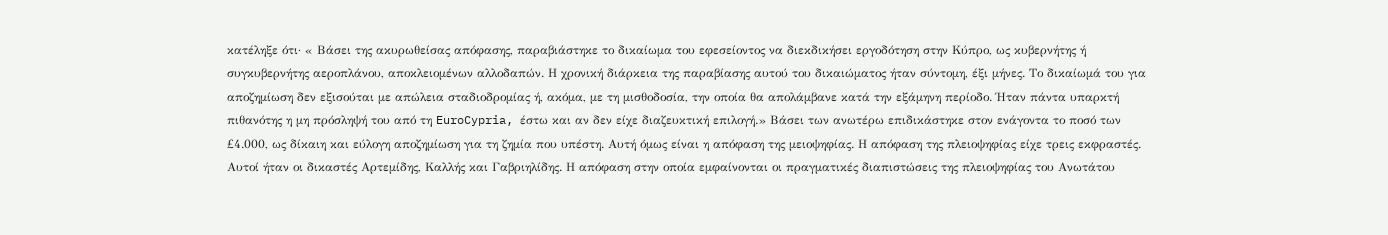κατέληξε ότι· « Βάσει της ακυρωθείσας απόφασης, παραβιάστηκε το δικαίωμα του εφεσείοντος να διεκδικήσει εργοδότηση στην Κύπρο, ως κυβερνήτης ή συγκυβερνήτης αεροπλάνου, αποκλειομένων αλλοδαπών. Η χρονική διάρκεια της παραβίασης αυτού του δικαιώματος ήταν σύντομη, έξι μήνες. Το δικαίωμά του για αποζημίωση δεν εξισούται με απώλεια σταδιοδρομίας ή, ακόμα, με τη μισθοδοσία, την οποία θα απολάμβανε κατά την εξάμηνη περίοδο. Ήταν πάντα υπαρκτή πιθανότης η μη πρόσληψή του από τη EuroCypria, έστω και αν δεν είχε διαζευκτική επιλογή.» Βάσει των ανωτέρω επιδικάστηκε στον ενάγοντα το ποσό των £4.000, ως δίκαιη και εύλογη αποζημίωση για τη ζημία που υπέστη. Αυτή όμως είναι η απόφαση της μειοψηφίας. Η απόφαση της πλειοψηφίας είχε τρεις εκφραστές. Αυτοί ήταν οι δικαστές Αρτεμίδης, Καλλής και Γαβριηλίδης. Η απόφαση στην οποία εμφαίνονται οι πραγματικές διαπιστώσεις της πλειοψηφίας του Ανωτάτου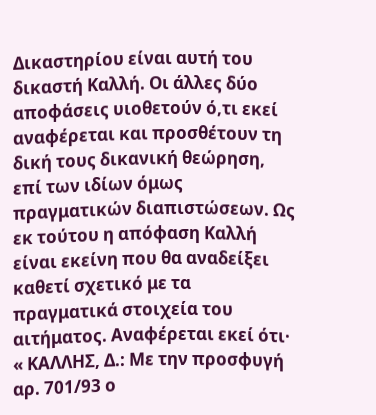Δικαστηρίου είναι αυτή του δικαστή Καλλή. Οι άλλες δύο αποφάσεις υιοθετούν ό,τι εκεί αναφέρεται και προσθέτουν τη δική τους δικανική θεώρηση, επί των ιδίων όμως πραγματικών διαπιστώσεων. Ως εκ τούτου η απόφαση Καλλή είναι εκείνη που θα αναδείξει καθετί σχετικό με τα πραγματικά στοιχεία του αιτήματος. Αναφέρεται εκεί ότι· « ΚΑΛΛΗΣ, Δ.: Με την προσφυγή αρ. 701/93 ο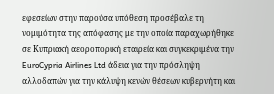εφεσείων στην παρούσα υπόθεση προσέβαλε τη νομιμότητα της απόφασης με την οποία παραχωρήθηκε σε Κυπριακή αεοροπορική εταιρεία και συγκεκριμένα την EuroCypria Airlines Ltd άδεια για την πρόσληψη αλλοδαπών για την κάλυψη κενών θέσεων κυβερνήτη και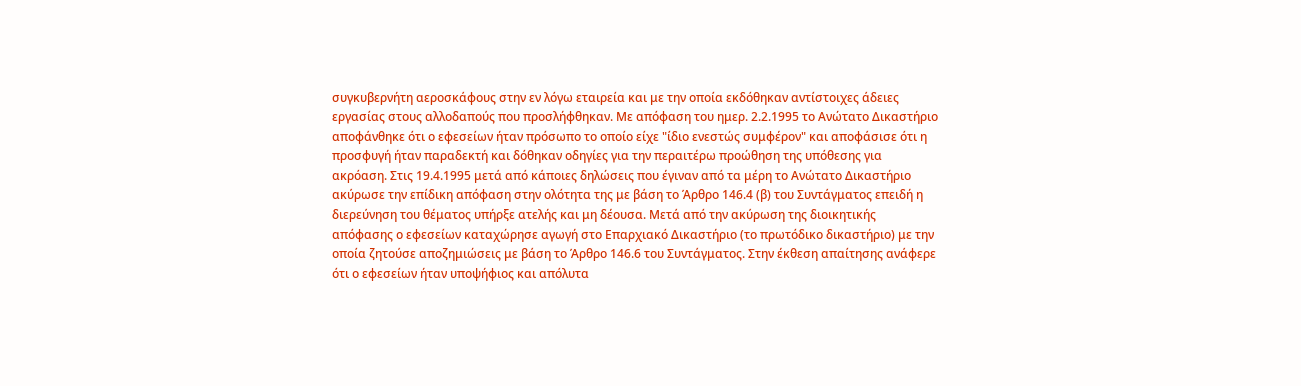συγκυβερνήτη αεροσκάφους στην εν λόγω εταιρεία και με την οποία εκδόθηκαν αντίστοιχες άδειες εργασίας στους αλλοδαπούς που προσλήφθηκαν. Με απόφαση του ημερ. 2.2.1995 το Ανώτατο Δικαστήριο αποφάνθηκε ότι ο εφεσείων ήταν πρόσωπο το οποίο είχε "ίδιο ενεστώς συμφέρον" και αποφάσισε ότι η προσφυγή ήταν παραδεκτή και δόθηκαν οδηγίες για την περαιτέρω προώθηση της υπόθεσης για ακρόαση. Στις 19.4.1995 μετά από κάποιες δηλώσεις που έγιναν από τα μέρη το Ανώτατο Δικαστήριο ακύρωσε την επίδικη απόφαση στην ολότητα της με βάση το Άρθρο 146.4 (β) του Συντάγματος επειδή η διερεύνηση του θέματος υπήρξε ατελής και μη δέουσα. Μετά από την ακύρωση της διοικητικής απόφασης ο εφεσείων καταχώρησε αγωγή στο Επαρχιακό Δικαστήριο (το πρωτόδικο δικαστήριο) με την οποία ζητούσε αποζημιώσεις με βάση το Άρθρο 146.6 του Συντάγματος. Στην έκθεση απαίτησης ανάφερε ότι ο εφεσείων ήταν υποψήφιος και απόλυτα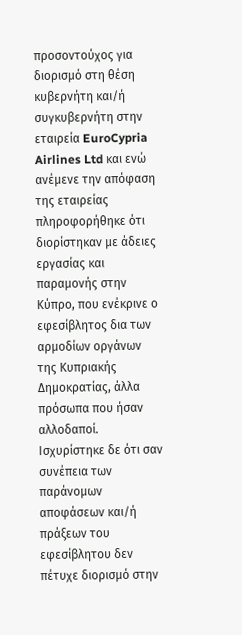προσοντούχος για διορισμό στη θέση κυβερνήτη και/ή συγκυβερνήτη στην εταιρεία EuroCypria Airlines Ltd και ενώ ανέμενε την απόφαση της εταιρείας πληροφορήθηκε ότι διορίστηκαν με άδειες εργασίας και παραμονής στην Κύπρο, που ενέκρινε ο εφεσίβλητος δια των αρμοδίων οργάνων της Κυπριακής Δημοκρατίας, άλλα πρόσωπα που ήσαν αλλοδαποί. Ισχυρίστηκε δε ότι σαν συνέπεια των παράνομων αποφάσεων και/ή πράξεων του εφεσίβλητου δεν πέτυχε διορισμό στην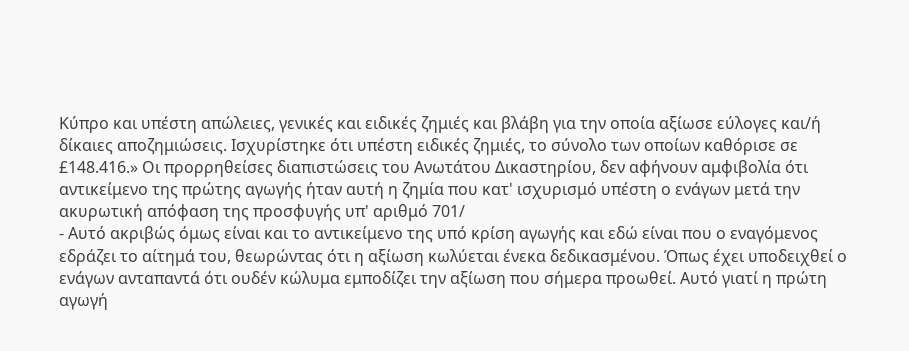Κύπρο και υπέστη απώλειες, γενικές και ειδικές ζημιές και βλάβη για την οποία αξίωσε εύλογες και/ή δίκαιες αποζημιώσεις. Ισχυρίστηκε ότι υπέστη ειδικές ζημιές, το σύνολο των οποίων καθόρισε σε £148.416.» Οι προρρηθείσες διαπιστώσεις του Ανωτάτου Δικαστηρίου, δεν αφήνουν αμφιβολία ότι αντικείμενο της πρώτης αγωγής ήταν αυτή η ζημία που κατ' ισχυρισμό υπέστη ο ενάγων μετά την ακυρωτική απόφαση της προσφυγής υπ' αριθμό 701/
- Αυτό ακριβώς όμως είναι και το αντικείμενο της υπό κρίση αγωγής και εδώ είναι που ο εναγόμενος εδράζει το αίτημά του, θεωρώντας ότι η αξίωση κωλύεται ένεκα δεδικασμένου. Όπως έχει υποδειχθεί ο ενάγων ανταπαντά ότι ουδέν κώλυμα εμποδίζει την αξίωση που σήμερα προωθεί. Αυτό γιατί η πρώτη αγωγή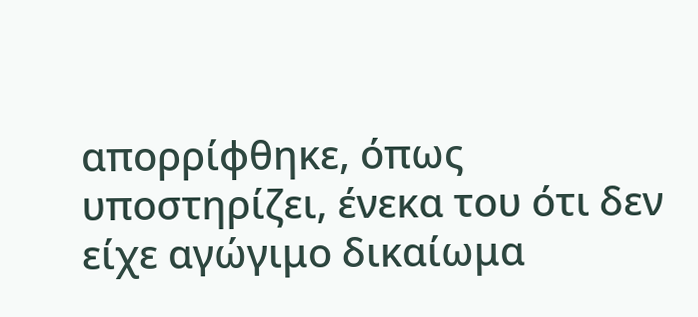απορρίφθηκε, όπως υποστηρίζει, ένεκα του ότι δεν είχε αγώγιμο δικαίωμα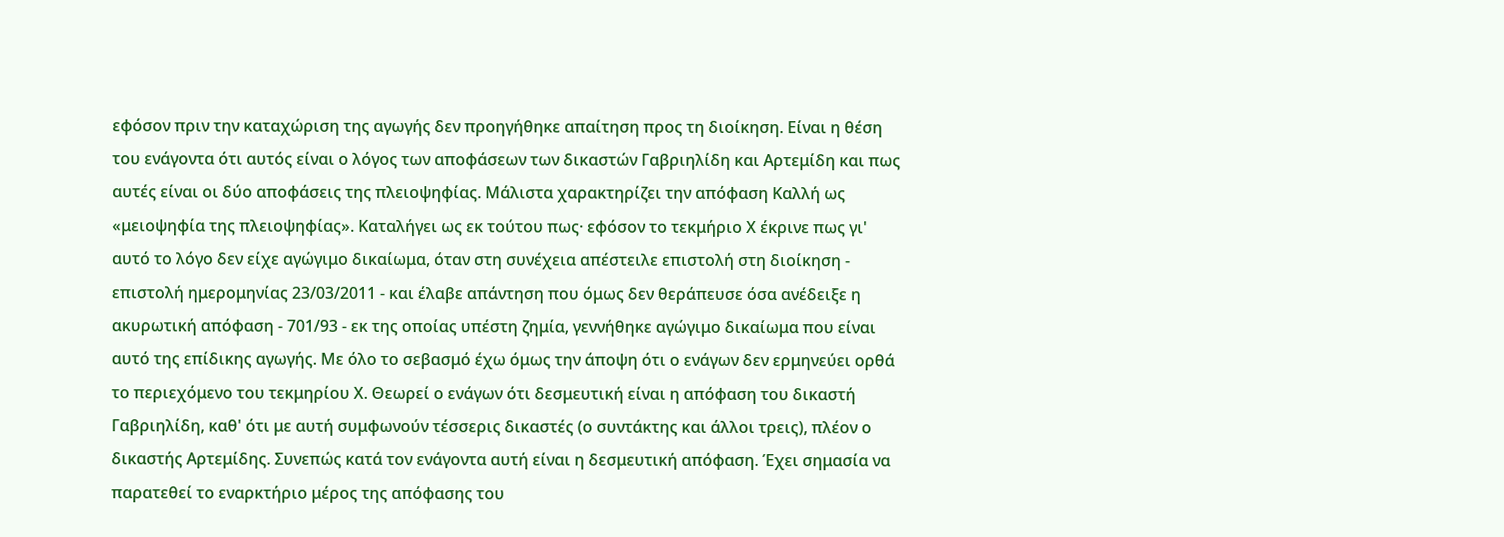εφόσον πριν την καταχώριση της αγωγής δεν προηγήθηκε απαίτηση προς τη διοίκηση. Είναι η θέση του ενάγοντα ότι αυτός είναι ο λόγος των αποφάσεων των δικαστών Γαβριηλίδη και Αρτεμίδη και πως αυτές είναι οι δύο αποφάσεις της πλειοψηφίας. Μάλιστα χαρακτηρίζει την απόφαση Καλλή ως «μειοψηφία της πλειοψηφίας». Καταλήγει ως εκ τούτου πως· εφόσον το τεκμήριο Χ έκρινε πως γι' αυτό το λόγο δεν είχε αγώγιμο δικαίωμα, όταν στη συνέχεια απέστειλε επιστολή στη διοίκηση - επιστολή ημερομηνίας 23/03/2011 - και έλαβε απάντηση που όμως δεν θεράπευσε όσα ανέδειξε η ακυρωτική απόφαση - 701/93 - εκ της οποίας υπέστη ζημία, γεννήθηκε αγώγιμο δικαίωμα που είναι αυτό της επίδικης αγωγής. Με όλο το σεβασμό έχω όμως την άποψη ότι ο ενάγων δεν ερμηνεύει ορθά το περιεχόμενο του τεκμηρίου Χ. Θεωρεί ο ενάγων ότι δεσμευτική είναι η απόφαση του δικαστή Γαβριηλίδη, καθ' ότι με αυτή συμφωνούν τέσσερις δικαστές (ο συντάκτης και άλλοι τρεις), πλέον ο δικαστής Αρτεμίδης. Συνεπώς κατά τον ενάγοντα αυτή είναι η δεσμευτική απόφαση. Έχει σημασία να παρατεθεί το εναρκτήριο μέρος της απόφασης του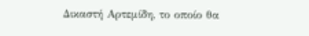Δικαστή Αρτεμίδη, το οποίο θα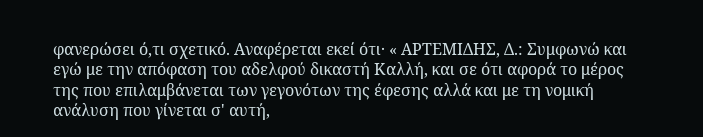φανερώσει ό,τι σχετικό. Αναφέρεται εκεί ότι· « ΑΡΤΕΜΙΔΗΣ, Δ.: Συμφωνώ και εγώ με την απόφαση του αδελφού δικαστή Καλλή, και σε ότι αφορά το μέρος της που επιλαμβάνεται των γεγονότων της έφεσης αλλά και με τη νομική ανάλυση που γίνεται σ' αυτή,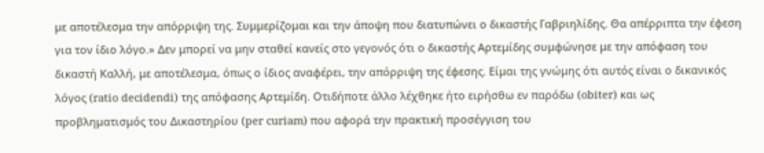με αποτέλεσμα την απόρριψη της. Συμμερίζομαι και την άποψη που διατυπώνει ο δικαστής Γαβριηλίδης. Θα απέρριπτα την έφεση για τον ίδιο λόγο.» Δεν μπορεί να μην σταθεί κανείς στο γεγονός ότι ο δικαστής Αρτεμίδης συμφώνησε με την απόφαση του δικαστή Καλλή, με αποτέλεσμα, όπως ο ίδιος αναφέρει, την απόρριψη της έφεσης. Είμαι της γνώμης ότι αυτός είναι ο δικανικός λόγος (ratio decidendi) της απόφασης Αρτεμίδη. Οτιδήποτε άλλο λέχθηκε ήτο ειρήσθω εν παρόδω (obiter) και ως προβληματισμός του Δικαστηρίου (per curiam) που αφορά την πρακτική προσέγγιση του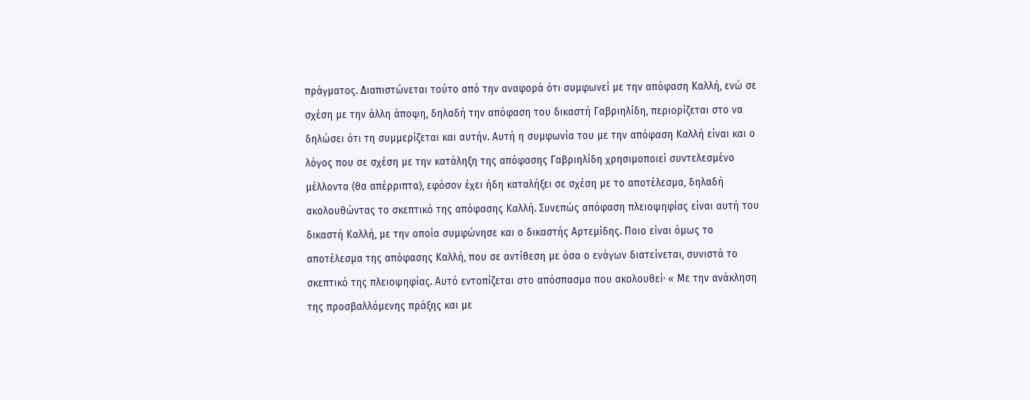πράγματος. Διαπιστώνεται τούτο από την αναφορά ότι συμφωνεί με την απόφαση Καλλή, ενώ σε σχέση με την άλλη άποψη, δηλαδή την απόφαση του δικαστή Γαβριηλίδη, περιορίζεται στο να δηλώσει ότι τη συμμερίζεται και αυτήν. Αυτή η συμφωνία του με την απόφαση Καλλή είναι και ο λόγος που σε σχέση με την κατάληξη της απόφασης Γαβριηλίδη χρησιμοποιεί συντελεσμένο μέλλοντα (θα απέρριπτα), εφόσον έχει ήδη καταλήξει σε σχέση με το αποτέλεσμα, δηλαδή ακολουθώντας το σκεπτικό της απόφασης Καλλή. Συνεπώς απόφαση πλειοψηφίας είναι αυτή του δικαστή Καλλή, με την οποία συμφώνησε και ο δικαστής Αρτεμίδης. Ποιο είναι όμως το αποτέλεσμα της απόφασης Καλλή, που σε αντίθεση με όσα ο ενάγων διατείνεται, συνιστά το σκεπτικό της πλειοψηφίας. Αυτό εντοπίζεται στο απόσπασμα που ακολουθεί· « Με την ανάκληση της προσβαλλόμενης πράξης και με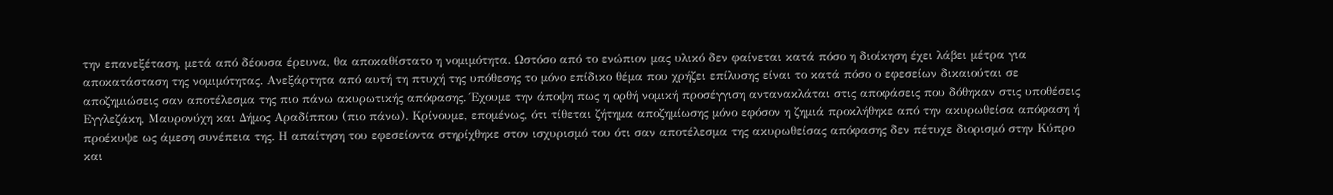την επανεξέταση, μετά από δέουσα έρευνα, θα αποκαθίστατο η νομιμότητα. Ωστόσο από το ενώπιον μας υλικό δεν φαίνεται κατά πόσο η διοίκηση έχει λάβει μέτρα για αποκατάσταση της νομιμότητας. Ανεξάρτητα από αυτή τη πτυχή της υπόθεσης το μόνο επίδικο θέμα που χρήζει επίλυσης είναι το κατά πόσο ο εφεσείων δικαιούται σε αποζημιώσεις σαν αποτέλεσμα της πιο πάνω ακυρωτικής απόφασης. Έχουμε την άποψη πως η ορθή νομική προσέγγιση αντανακλάται στις αποφάσεις που δόθηκαν στις υποθέσεις Εγγλεζάκη, Μαυρονύχη και Δήμος Αραδίππου (πιο πάνω). Κρίνουμε, επομένως, ότι τίθεται ζήτημα αποζημίωσης μόνο εφόσον η ζημιά προκλήθηκε από την ακυρωθείσα απόφαση ή προέκυψε ως άμεση συνέπεια της. Η απαίτηση του εφεσείοντα στηρίχθηκε στον ισχυρισμό του ότι σαν αποτέλεσμα της ακυρωθείσας απόφασης δεν πέτυχε διορισμό στην Κύπρο και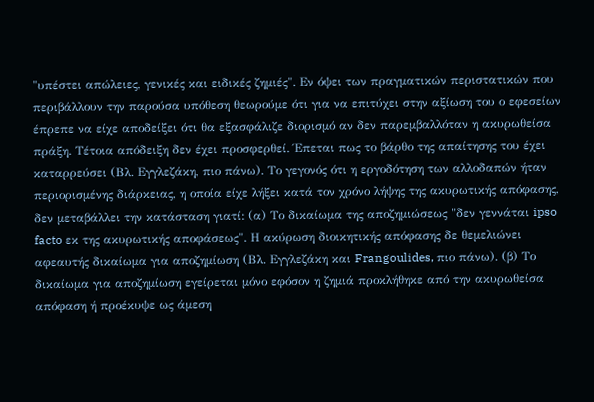"υπέστει απώλειες, γενικές και ειδικές ζημιές". Εν όψει των πραγματικών περιστατικών που περιβάλλουν την παρούσα υπόθεση θεωρούμε ότι για να επιτύχει στην αξίωση του ο εφεσείων έπρεπε να είχε αποδείξει ότι θα εξασφάλιζε διορισμό αν δεν παρεμβαλλόταν η ακυρωθείσα πράξη. Τέτοια απόδειξη δεν έχει προσφερθεί. Έπεται πως το βάρθο της απαίτησης του έχει καταρρεύσει (Βλ. Εγγλεζάκη, πιο πάνω). Το γεγονός ότι η εργοδότηση των αλλοδαπών ήταν περιορισμένης διάρκειας, η οποία είχε λήξει κατά τον χρόνο λήψης της ακυρωτικής απόφασης, δεν μεταβάλλει την κατάσταση γιατί: (α) Το δικαίωμα της αποζημιώσεως "δεν γεννάται ipso facto εκ της ακυρωτικής αποφάσεως". Η ακύρωση διοικητικής απόφασης δε θεμελιώνει αφεαυτής δικαίωμα για αποζημίωση (Βλ. Εγγλεζάκη και Frangoulides, πιο πάνω). (β) Το δικαίωμα για αποζημίωση εγείρεται μόνο εφόσον η ζημιά προκλήθηκε από την ακυρωθείσα απόφαση ή προέκυψε ως άμεση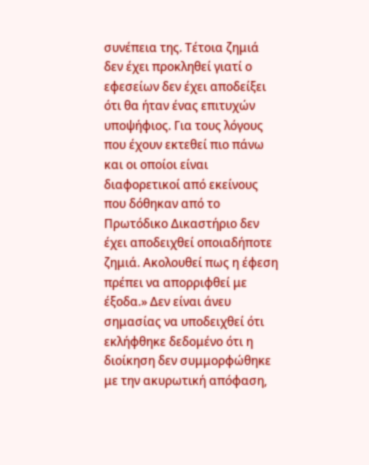συνέπεια της. Τέτοια ζημιά δεν έχει προκληθεί γιατί ο εφεσείων δεν έχει αποδείξει ότι θα ήταν ένας επιτυχών υποψήφιος. Για τους λόγους που έχουν εκτεθεί πιο πάνω και οι οποίοι είναι διαφορετικοί από εκείνους που δόθηκαν από το Πρωτόδικο Δικαστήριο δεν έχει αποδειχθεί οποιαδήποτε ζημιά. Ακολουθεί πως η έφεση πρέπει να απορριφθεί με έξοδα.» Δεν είναι άνευ σημασίας να υποδειχθεί ότι εκλήφθηκε δεδομένο ότι η διοίκηση δεν συμμορφώθηκε με την ακυρωτική απόφαση,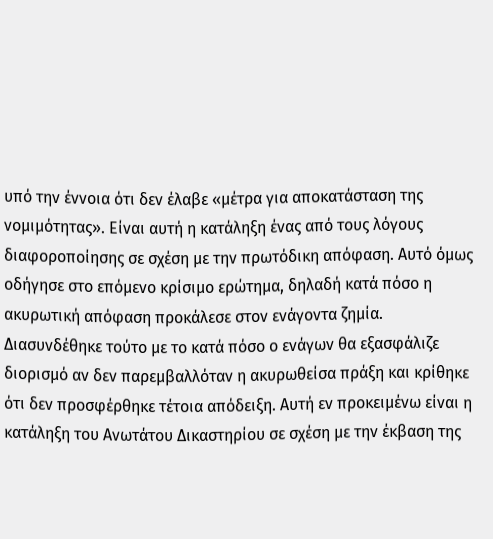υπό την έννοια ότι δεν έλαβε «μέτρα για αποκατάσταση της νομιμότητας». Είναι αυτή η κατάληξη ένας από τους λόγους διαφοροποίησης σε σχέση με την πρωτόδικη απόφαση. Αυτό όμως οδήγησε στο επόμενο κρίσιμο ερώτημα, δηλαδή κατά πόσο η ακυρωτική απόφαση προκάλεσε στον ενάγοντα ζημία. Διασυνδέθηκε τούτο με το κατά πόσο ο ενάγων θα εξασφάλιζε διορισμό αν δεν παρεμβαλλόταν η ακυρωθείσα πράξη και κρίθηκε ότι δεν προσφέρθηκε τέτοια απόδειξη. Αυτή εν προκειμένω είναι η κατάληξη του Ανωτάτου Δικαστηρίου σε σχέση με την έκβαση της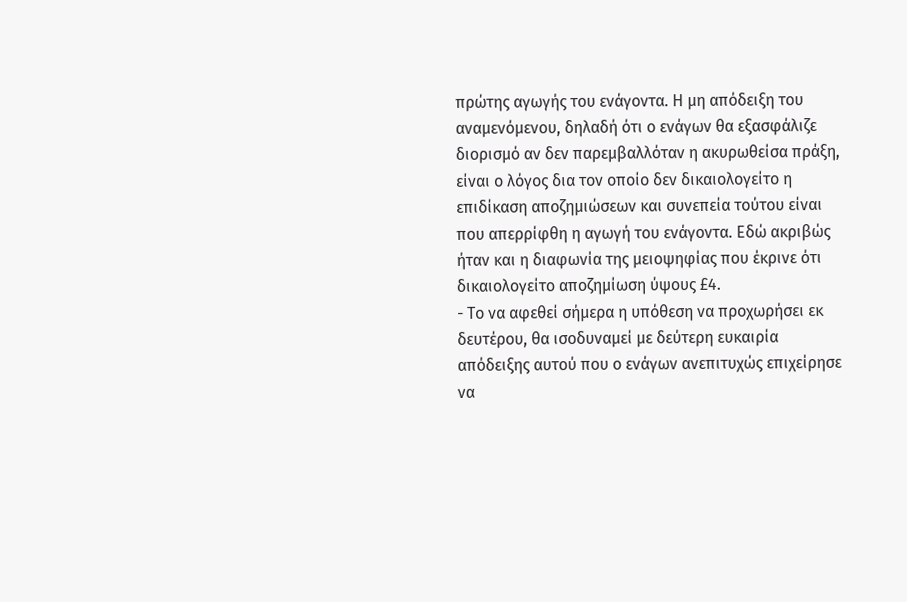πρώτης αγωγής του ενάγοντα. Η μη απόδειξη του αναμενόμενου, δηλαδή ότι ο ενάγων θα εξασφάλιζε διορισμό αν δεν παρεμβαλλόταν η ακυρωθείσα πράξη, είναι ο λόγος δια τον οποίο δεν δικαιολογείτο η επιδίκαση αποζημιώσεων και συνεπεία τούτου είναι που απερρίφθη η αγωγή του ενάγοντα. Εδώ ακριβώς ήταν και η διαφωνία της μειοψηφίας που έκρινε ότι δικαιολογείτο αποζημίωση ύψους £4.
- Το να αφεθεί σήμερα η υπόθεση να προχωρήσει εκ δευτέρου, θα ισοδυναμεί με δεύτερη ευκαιρία απόδειξης αυτού που ο ενάγων ανεπιτυχώς επιχείρησε να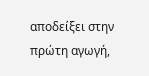αποδείξει στην πρώτη αγωγή,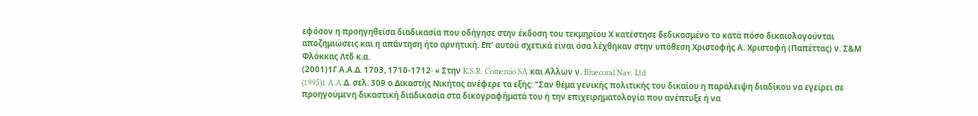εφόσον η προηγηθείσα διαδικασία που οδήγησε στην έκδοση του τεκμηρίου Χ κατέστησε δεδικασμένο το κατά πόσο δικαιολογούνται αποζημιώσεις και η απάντηση ήτο αρνητική. Επ' αυτού σχετικά είναι όσα λέχθηκαν στην υπόθεση Χριστοφής Α. Χριστοφή (Παπέττας) ν. Σ&Μ Φλόκκας Λτδ κ.α.
(2001)1Γ Α.Α.Δ. 1703, 1710-1712· « Στην K.S.R. Comercio SA και Αλλων ν. Bluecoral Nav. Ltd
(1995)1 A.A.Δ. σελ. 309 ο Δικαστής Νικήτας ανέφερε τα εξής: "Σαν θέμα γενικής πολιτικής του δικαίου η παράλειψη διαδίκου να εγείρει σε προηγούμενη δικαστική διαδικασία στα δικογραφήματά του ή την επιχειρηματολογία που ανέπτυξε ή να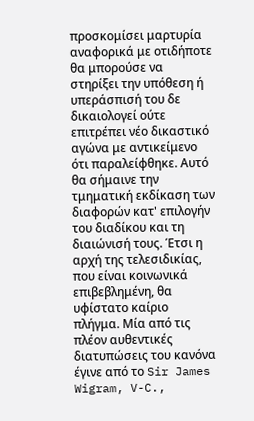προσκομίσει μαρτυρία αναφορικά με οτιδήποτε θα μπορούσε να στηρίξει την υπόθεση ή υπεράσπισή του δε δικαιολογεί ούτε επιτρέπει νέο δικαστικό αγώνα με αντικείμενο ότι παραλείφθηκε. Αυτό θα σήμαινε την τμηματική εκδίκαση των διαφορών κατ' επιλογήν του διαδίκου και τη διαιώνισή τους. Έτσι η αρχή της τελεσιδικίας, που είναι κοινωνικά επιβεβλημένη, θα υφίστατο καίριο πλήγμα. Μία από τις πλέον αυθεντικές διατυπώσεις του κανόνα έγινε από το Sir James Wigram, V-C.,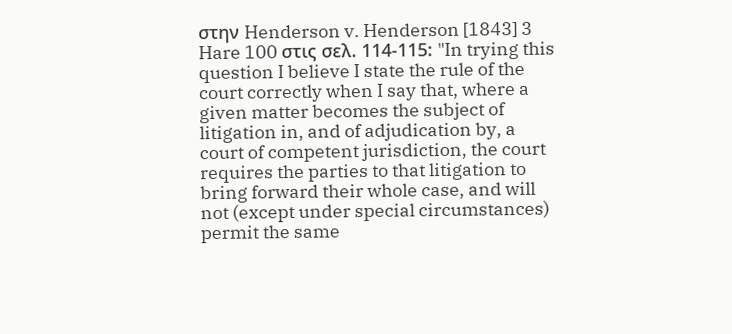στην Henderson v. Henderson [1843] 3 Hare 100 στις σελ. 114-115: "In trying this question I believe I state the rule of the court correctly when I say that, where a given matter becomes the subject of litigation in, and of adjudication by, a court of competent jurisdiction, the court requires the parties to that litigation to bring forward their whole case, and will not (except under special circumstances) permit the same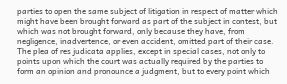parties to open the same subject of litigation in respect of matter which might have been brought forward as part of the subject in contest, but which was not brought forward, only because they have, from negligence, inadvertence, or even accident, omitted part of their case. The plea of res judicata applies, except in special cases, not only to points upon which the court was actually required by the parties to form an opinion and pronounce a judgment, but to every point which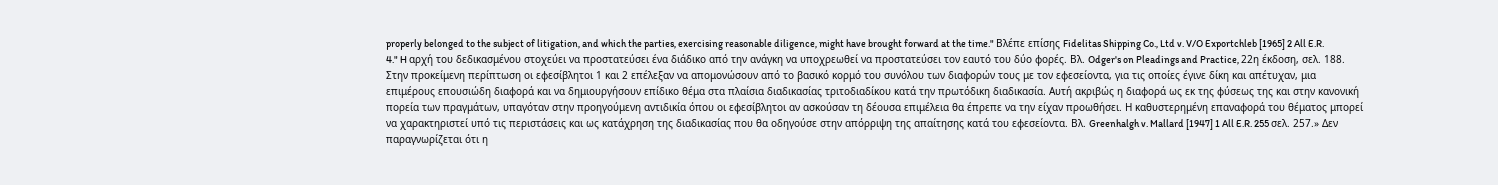properly belonged to the subject of litigation, and which the parties, exercising reasonable diligence, might have brought forward at the time." Βλέπε επίσης Fidelitas Shipping Co., Ltd v. V/O Exportchleb [1965] 2 All E.R. 4." H αρχή του δεδικασμένου στοχεύει να προστατεύσει ένα διάδικο από την ανάγκη να υποχρεωθεί να προστατεύσει τον εαυτό του δύο φορές. Βλ. Odger's on Pleadings and Practice, 22η έκδοση, σελ. 188. Στην προκείμενη περίπτωση οι εφεσίβλητοι 1 και 2 επέλεξαν να απομονώσουν από το βασικό κορμό του συνόλου των διαφορών τους με τον εφεσείοντα, για τις οποίες έγινε δίκη και απέτυχαν, μια επιμέρους επουσιώδη διαφορά και να δημιουργήσουν επίδικο θέμα στα πλαίσια διαδικασίας τριτοδιαδίκου κατά την πρωτόδικη διαδικασία. Αυτή ακριβώς η διαφορά ως εκ της φύσεως της και στην κανονική πορεία των πραγμάτων, υπαγόταν στην προηγούμενη αντιδικία όπου οι εφεσίβλητοι αν ασκούσαν τη δέουσα επιμέλεια θα έπρεπε να την είχαν προωθήσει. Η καθυστερημένη επαναφορά του θέματος μπορεί να χαρακτηριστεί υπό τις περιστάσεις και ως κατάχρηση της διαδικασίας που θα οδηγούσε στην απόρριψη της απαίτησης κατά του εφεσείοντα. Βλ. Greenhalgh v. Mallard [1947] 1 All E.R. 255 σελ. 257.» Δεν παραγνωρίζεται ότι η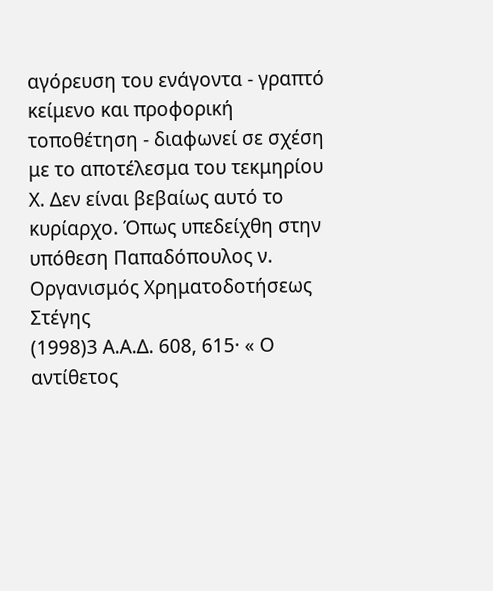αγόρευση του ενάγοντα - γραπτό κείμενο και προφορική τοποθέτηση - διαφωνεί σε σχέση με το αποτέλεσμα του τεκμηρίου Χ. Δεν είναι βεβαίως αυτό το κυρίαρχο. Όπως υπεδείχθη στην υπόθεση Παπαδόπουλος ν. Οργανισμός Χρηματοδοτήσεως Στέγης
(1998)3 Α.Α.Δ. 608, 615· « Ο αντίθετος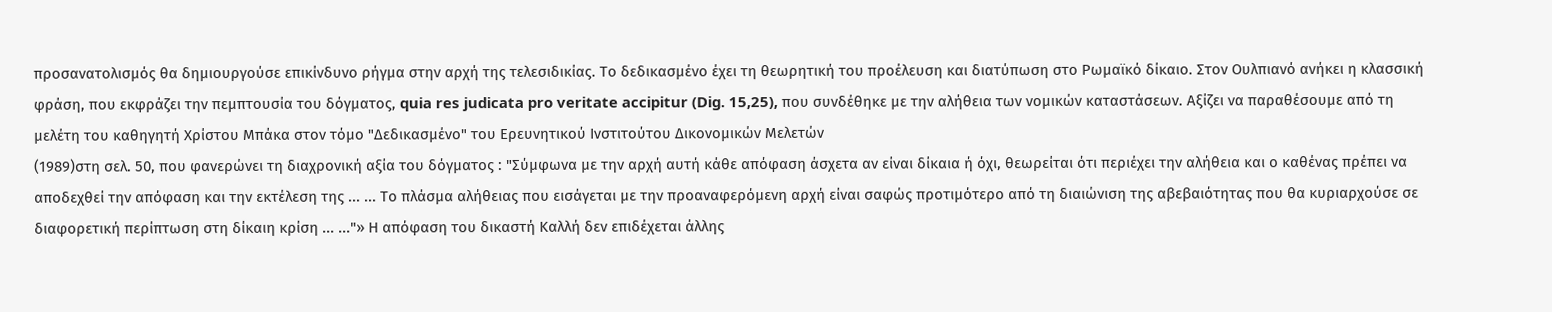προσανατολισμός θα δημιουργούσε επικίνδυνο ρήγμα στην αρχή της τελεσιδικίας. Το δεδικασμένο έχει τη θεωρητική του προέλευση και διατύπωση στο Ρωμαϊκό δίκαιο. Στον Ουλπιανό ανήκει η κλασσική φράση, που εκφράζει την πεμπτουσία του δόγματος, quia res judicata pro veritate accipitur (Dig. 15,25), που συνδέθηκε με την αλήθεια των νομικών καταστάσεων. Αξίζει να παραθέσουμε από τη μελέτη του καθηγητή Χρίστου Μπάκα στον τόμο "Δεδικασμένο" του Ερευνητικού Ινστιτούτου Δικονομικών Μελετών
(1989)στη σελ. 50, που φανερώνει τη διαχρονική αξία του δόγματος : "Σύμφωνα με την αρχή αυτή κάθε απόφαση άσχετα αν είναι δίκαια ή όχι, θεωρείται ότι περιέχει την αλήθεια και ο καθένας πρέπει να αποδεχθεί την απόφαση και την εκτέλεση της ... ... Το πλάσμα αλήθειας που εισάγεται με την προαναφερόμενη αρχή είναι σαφώς προτιμότερο από τη διαιώνιση της αβεβαιότητας που θα κυριαρχούσε σε διαφορετική περίπτωση στη δίκαιη κρίση ... ..."» Η απόφαση του δικαστή Καλλή δεν επιδέχεται άλλης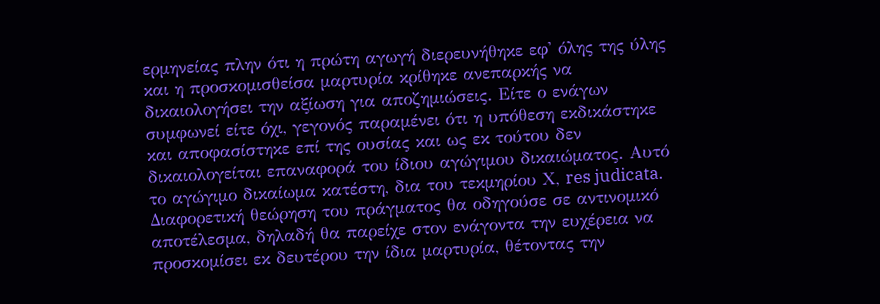ερμηνείας πλην ότι η πρώτη αγωγή διερευνήθηκε εφ' όλης της ύλης και η προσκομισθείσα μαρτυρία κρίθηκε ανεπαρκής να δικαιολογήσει την αξίωση για αποζημιώσεις. Είτε ο ενάγων συμφωνεί είτε όχι, γεγονός παραμένει ότι η υπόθεση εκδικάστηκε και αποφασίστηκε επί της ουσίας και ως εκ τούτου δεν δικαιολογείται επαναφορά του ίδιου αγώγιμου δικαιώματος. Αυτό το αγώγιμο δικαίωμα κατέστη, δια του τεκμηρίου Χ, res judicata. Διαφορετική θεώρηση του πράγματος θα οδηγούσε σε αντινομικό αποτέλεσμα, δηλαδή θα παρείχε στον ενάγοντα την ευχέρεια να προσκομίσει εκ δευτέρου την ίδια μαρτυρία, θέτοντας την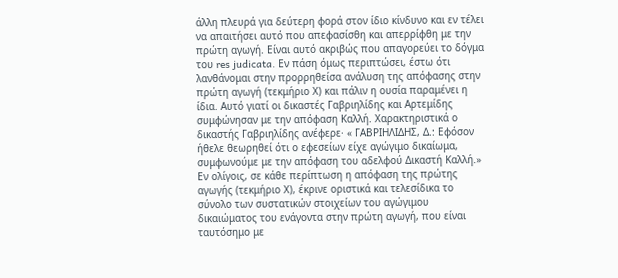άλλη πλευρά για δεύτερη φορά στον ίδιο κίνδυνο και εν τέλει να απαιτήσει αυτό που απεφασίσθη και απερρίφθη με την πρώτη αγωγή. Είναι αυτό ακριβώς που απαγορεύει το δόγμα του res judicata. Εν πάση όμως περιπτώσει, έστω ότι λανθάνομαι στην προρρηθείσα ανάλυση της απόφασης στην πρώτη αγωγή (τεκμήριο Χ) και πάλιν η ουσία παραμένει η ίδια. Αυτό γιατί οι δικαστές Γαβριηλίδης και Αρτεμίδης συμφώνησαν με την απόφαση Καλλή. Χαρακτηριστικά ο δικαστής Γαβριηλίδης ανέφερε· « ΓΑΒΡΙΗΛΙΔΗΣ, Δ.: Εφόσον ήθελε θεωρηθεί ότι ο εφεσείων είχε αγώγιμο δικαίωμα, συμφωνούμε με την απόφαση του αδελφού Δικαστή Καλλή.» Εν ολίγοις, σε κάθε περίπτωση η απόφαση της πρώτης αγωγής (τεκμήριο Χ), έκρινε οριστικά και τελεσίδικα το σύνολο των συστατικών στοιχείων του αγώγιμου δικαιώματος του ενάγοντα στην πρώτη αγωγή, που είναι ταυτόσημο με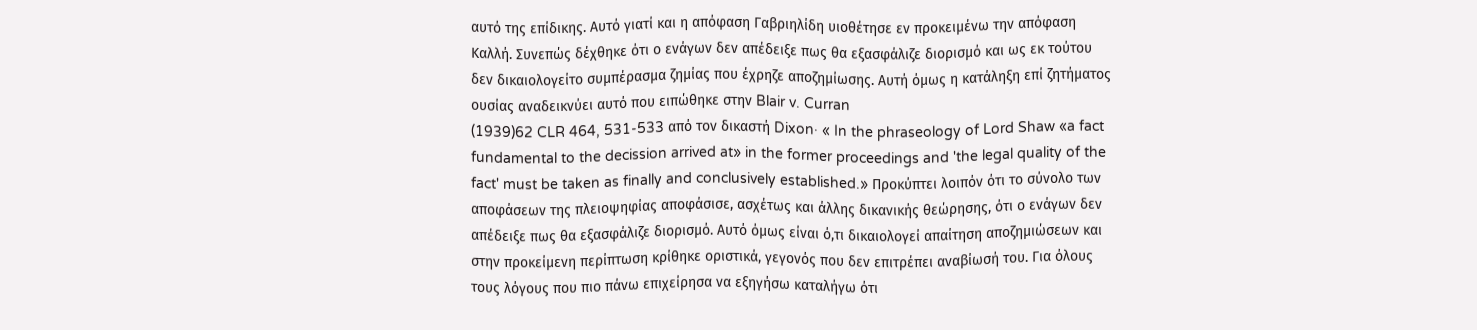αυτό της επίδικης. Αυτό γιατί και η απόφαση Γαβριηλίδη υιοθέτησε εν προκειμένω την απόφαση Καλλή. Συνεπώς δέχθηκε ότι ο ενάγων δεν απέδειξε πως θα εξασφάλιζε διορισμό και ως εκ τούτου δεν δικαιολογείτο συμπέρασμα ζημίας που έχρηζε αποζημίωσης. Αυτή όμως η κατάληξη επί ζητήματος ουσίας αναδεικνύει αυτό που ειπώθηκε στην Blair v. Curran
(1939)62 CLR 464, 531-533 από τον δικαστή Dixon· « In the phraseology of Lord Shaw «a fact fundamental to the decission arrived at» in the former proceedings and 'the legal quality of the fact' must be taken as finally and conclusively established.» Προκύπτει λοιπόν ότι το σύνολο των αποφάσεων της πλειοψηφίας αποφάσισε, ασχέτως και άλλης δικανικής θεώρησης, ότι ο ενάγων δεν απέδειξε πως θα εξασφάλιζε διορισμό. Αυτό όμως είναι ό,τι δικαιολογεί απαίτηση αποζημιώσεων και στην προκείμενη περίπτωση κρίθηκε οριστικά, γεγονός που δεν επιτρέπει αναβίωσή του. Για όλους τους λόγους που πιο πάνω επιχείρησα να εξηγήσω καταλήγω ότι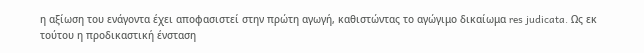η αξίωση του ενάγοντα έχει αποφασιστεί στην πρώτη αγωγή, καθιστώντας το αγώγιμο δικαίωμα res judicata. Ως εκ τούτου η προδικαστική ένσταση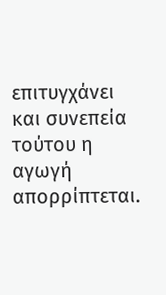επιτυγχάνει και συνεπεία τούτου η αγωγή απορρίπτεται.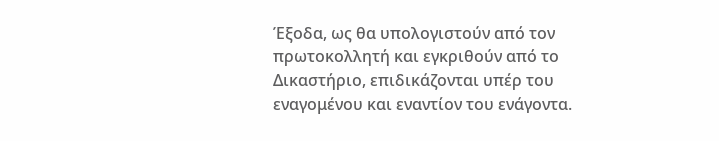Έξοδα, ως θα υπολογιστούν από τον πρωτοκολλητή και εγκριθούν από το Δικαστήριο, επιδικάζονται υπέρ του εναγομένου και εναντίον του ενάγοντα.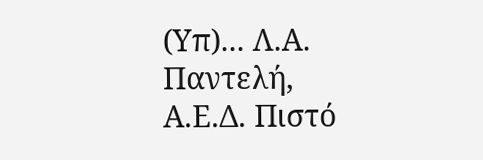(Υπ)... Λ.Α. Παντελή, Α.Ε.Δ. Πιστό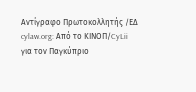Αντίγραφο Πρωτοκολλητής /ΕΔ cylaw.org: Από το ΚΙΝOΠ/CyLii για τον Παγκύπριο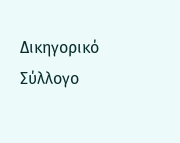Δικηγορικό Σύλλογο